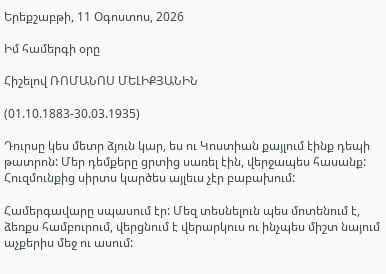Երեքշաբթի, 11 Օգոստոս, 2026

Իմ համերգի օրը

Հիշելով ՌՈՄԱՆՈՍ ՄԵԼԻՔՅԱՆԻՆ

(01.10.1883-30.03.1935)

Դուրսը կես մետր ձյուն կար, ես ու Կոստիան քայլում էինք դեպի թատրոն: Մեր դեմքերը ցրտից սառել էին, վերջապես հասանք: Հուզմունքից սիրտս կարծես այլեւս չէր բաբախում:

Համերգավարը սպասում էր: Մեզ տեսնելուն պես մոտենում է, ձեռքս համբուրում, վերցնում է վերարկուս ու ինչպես միշտ նայում աչքերիս մեջ ու ասում: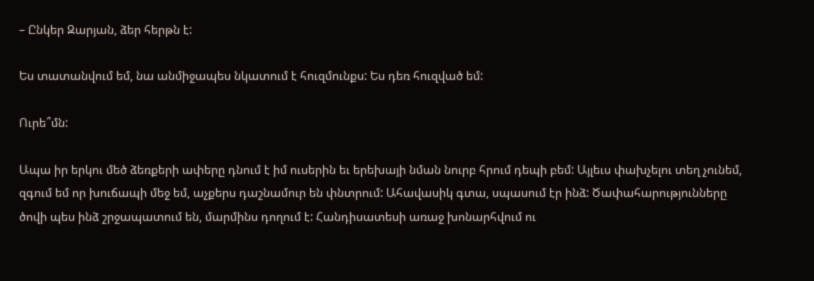– Ընկեր Զարյան, ձեր հերթն է:

Ես տատանվում եմ, նա անմիջապես նկատում է հուզմունքս: Ես դեռ հուզված եմ:

Ուրե՞մն:

Ապա իր երկու մեծ ձեռքերի ափերը դնում է իմ ուսերին եւ երեխայի նման նուրբ հրում դեպի բեմ: Այլեւս փախչելու տեղ չունեմ, զգում եմ որ խուճապի մեջ եմ, աչքերս դաշնամուր են փնտրում: Ահավասիկ գտա, սպասում էր ինձ: Ծափահարությունները ծովի պես ինձ շրջապատում են, մարմինս դողում է: Հանդիսատեսի առաջ խոնարհվում ու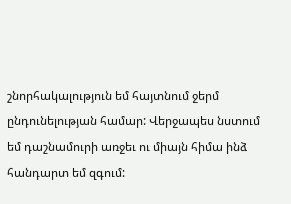շնորհակալություն եմ հայտնում ջերմ ընդունելության համար: Վերջապես նստում եմ դաշնամուրի առջեւ ու միայն հիմա ինձ հանդարտ եմ զգում: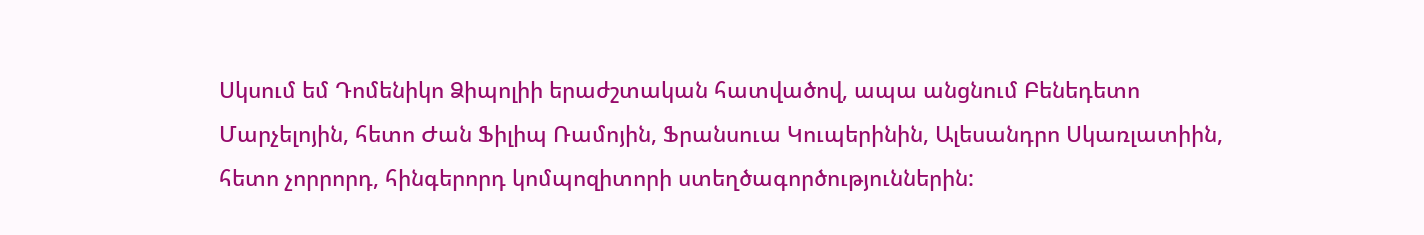Սկսում եմ Դոմենիկո Ձիպոլիի երաժշտական հատվածով, ապա անցնում Բենեդետո Մարչելոյին, հետո Ժան Ֆիլիպ Ռամոյին, Ֆրանսուա Կուպերինին, Ալեսանդրո Սկառլատիին, հետո չորրորդ, հինգերորդ կոմպոզիտորի ստեղծագործություններին: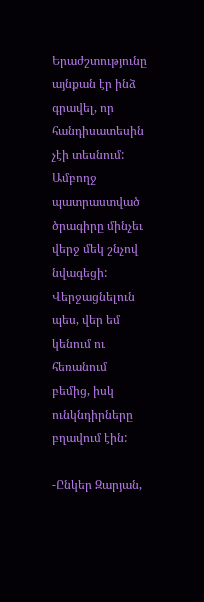Երաժշտությունը այնքան էր ինձ գրավել, որ հանդիսատեսին չէի տեսնում: Ամբողջ պատրաստված ծրագիրը մինչեւ վերջ մեկ շնչով նվագեցի: Վերջացնելուն պես, վեր եմ կենում ու հեռանում բեմից, իսկ ունկնդիրները բղավում էին:

-Ընկեր Զարյան,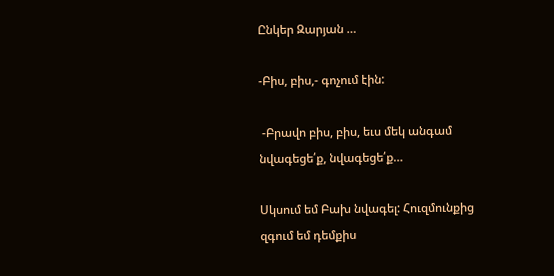Ընկեր Զարյան …

-Բիս, բիս,- գոչում էին:

 -Բրավո բիս, բիս, եւս մեկ անգամ նվագեցե՛ք, նվագեցե՛ք…

Սկսում եմ Բախ նվագել: Հուզմունքից զգում եմ դեմքիս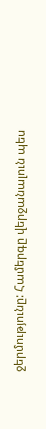ջերմությունը: Համերգը վերջանալուն պես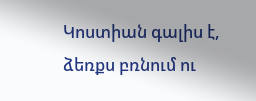Կոստիան գալիս է, ձեռքս բռնում ու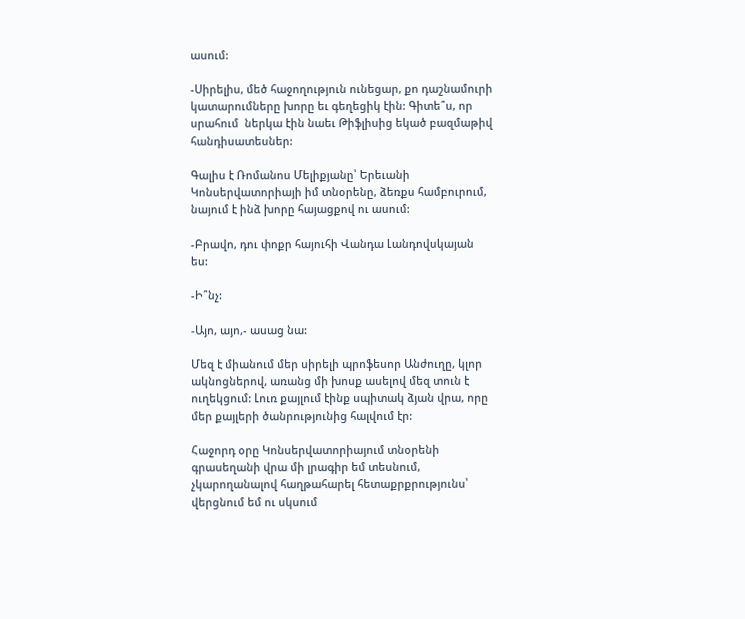ասում:

-Սիրելիս, մեծ հաջողություն ունեցար, քո դաշնամուրի կատարումները խորը եւ գեղեցիկ էին: Գիտե՞ս, որ սրահում  ներկա էին նաեւ Թիֆլիսից եկած բազմաթիվ հանդիսատեսներ:

Գալիս է Ռոմանոս Մելիքյանը՝ Երեւանի Կոնսերվատորիայի իմ տնօրենը, ձեռքս համբուրում, նայում է ինձ խորը հայացքով ու ասում:

-Բրավո, դու փոքր հայուհի Վանդա Լանդովսկայան ես:

-Ի՞նչ:

-Այո, այո,- ասաց նա:

Մեզ է միանում մեր սիրելի պրոֆեսոր Անժուղը, կլոր ակնոցներով, առանց մի խոսք ասելով մեզ տուն է ուղեկցում: Լուռ քայլում էինք սպիտակ ձյան վրա, որը մեր քայլերի ծանրությունից հալվում էր:

Հաջորդ օրը Կոնսերվատորիայում տնօրենի գրասեղանի վրա մի լրագիր եմ տեսնում, չկարողանալով հաղթահարել հետաքրքրությունս՝ վերցնում եմ ու սկսում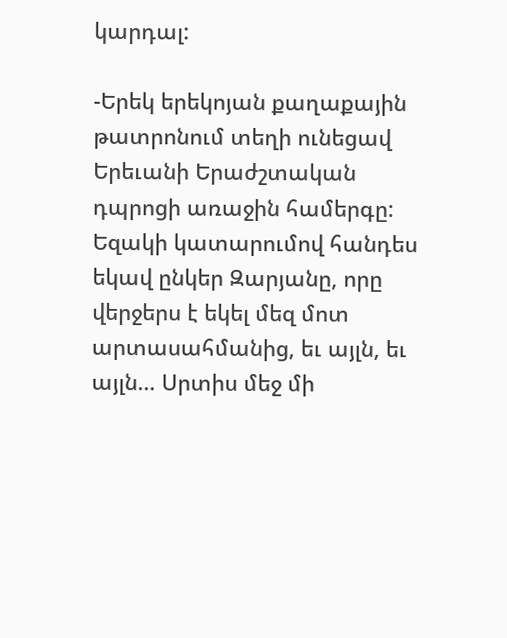կարդալ:

-Երեկ երեկոյան քաղաքային թատրոնում տեղի ունեցավ Երեւանի Երաժշտական դպրոցի առաջին համերգը: Եզակի կատարումով հանդես եկավ ընկեր Զարյանը, որը վերջերս է եկել մեզ մոտ արտասահմանից, եւ այլն, եւ այլն… Սրտիս մեջ մի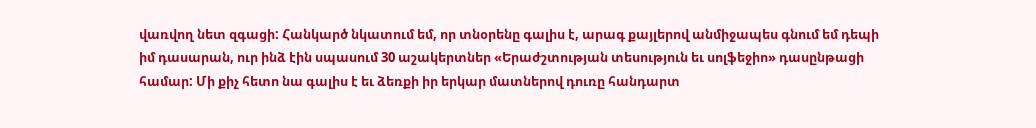վառվող նետ զգացի: Հանկարծ նկատում եմ, որ տնօրենը գալիս է, արագ քայլերով անմիջապես գնում եմ դեպի իմ դասարան, ուր ինձ էին սպասում 30 աշակերտներ «Երաժշտության տեսություն եւ սոլֆեջիո» դասընթացի համար: Մի քիչ հետո նա գալիս է եւ ձեռքի իր երկար մատներով դուռը հանդարտ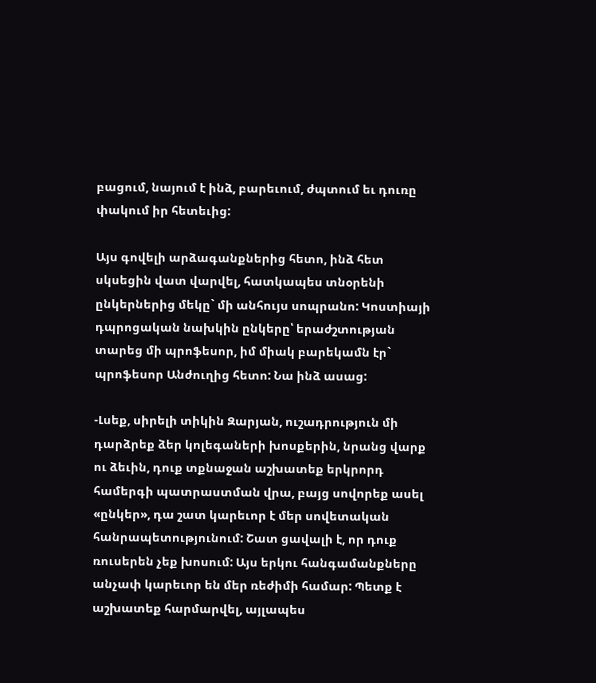բացում, նայում է ինձ, բարեւում, ժպտում եւ դուռը փակում իր հետեւից:

Այս գովելի արձագանքներից հետո, ինձ հետ սկսեցին վատ վարվել, հատկապես տնօրենի ընկերներից մեկը` մի անհույս սոպրանո: Կոստիայի դպրոցական նախկին ընկերը՝ երաժշտության տարեց մի պրոֆեսոր, իմ միակ բարեկամն էր` պրոֆեսոր Անժուղից հետո: Նա ինձ ասաց:

-Լսեք, սիրելի տիկին Զարյան, ուշադրություն մի դարձրեք ձեր կոլեգաների խոսքերին, նրանց վարք ու ձեւին, դուք տքնաջան աշխատեք երկրորդ համերգի պատրաստման վրա, բայց սովորեք ասել «ընկեր», դա շատ կարեւոր է մեր սովետական հանրապետությունում: Շատ ցավալի է, որ դուք ռուսերեն չեք խոսում: Այս երկու հանգամանքները անչափ կարեւոր են մեր ռեժիմի համար: Պետք է աշխատեք հարմարվել, այլապես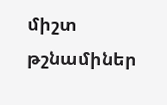միշտ թշնամիներ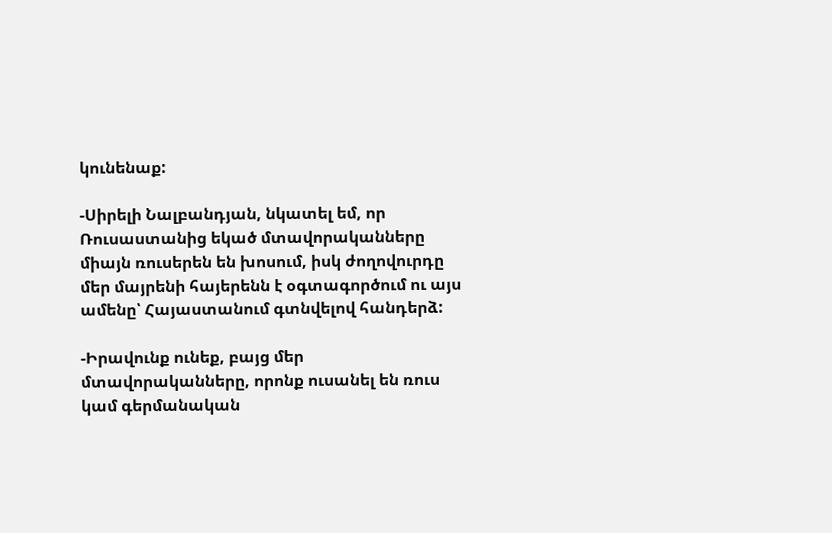կունենաք:

-Սիրելի Նալբանդյան, նկատել եմ, որ Ռուսաստանից եկած մտավորականները միայն ռուսերեն են խոսում, իսկ ժողովուրդը մեր մայրենի հայերենն է օգտագործում ու այս ամենը՝ Հայաստանում գտնվելով հանդերձ:

-Իրավունք ունեք, բայց մեր մտավորականները, որոնք ուսանել են ռուս կամ գերմանական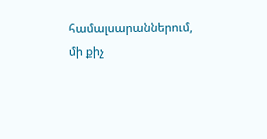համալսարաններում, մի քիչ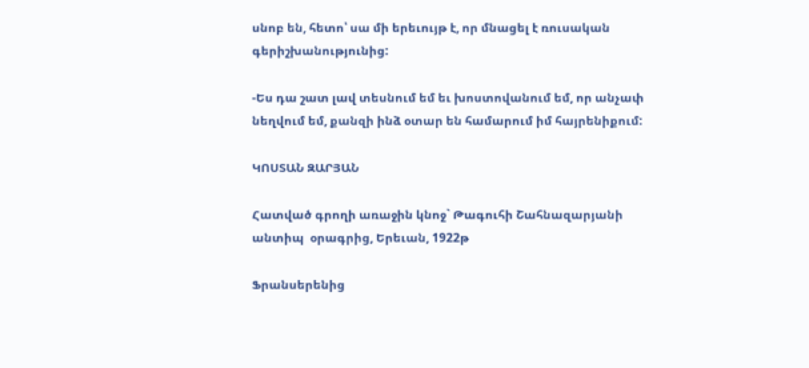սնոբ են, հետո՝ սա մի երեւույթ է, որ մնացել է ռուսական գերիշխանությունից:

-Ես դա շատ լավ տեսնում եմ եւ խոստովանում եմ, որ անչափ նեղվում եմ, քանզի ինձ օտար են համարում իմ հայրենիքում:

ԿՈՍՏԱՆ ԶԱՐՅԱՆ

Հատված գրողի առաջին կնոջ` Թագուհի Շահնազարյանի անտիպ  օրագրից, Երեւան, 1922թ

Ֆրանսերենից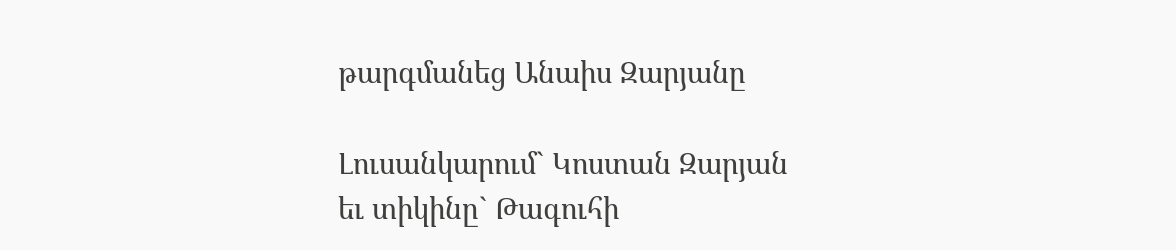թարգմանեց Անաիս Զարյանը

Լուսանկարում` Կոստան Զարյան եւ տիկինը` Թագուհի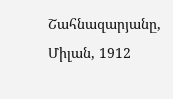Շահնազարյանը, Միլան, 1912